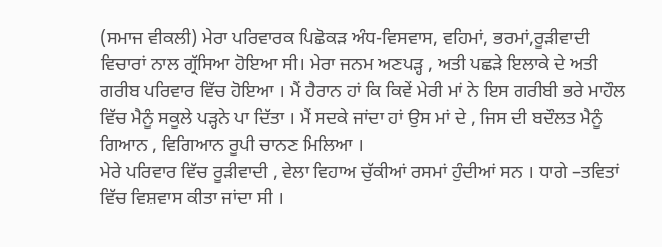(ਸਮਾਜ ਵੀਕਲੀ) ਮੇਰਾ ਪਰਿਵਾਰਕ ਪਿਛੋਕੜ ਅੰਧ-ਵਿਸਵਾਸ, ਵਹਿਮਾਂ, ਭਰਮਾਂ,ਰੂੜੀਵਾਦੀ ਵਿਚਾਰਾਂ ਨਾਲ ਗ੍ਰੱਸਿਆ ਹੋਇਆ ਸੀ। ਮੇਰਾ ਜਨਮ ਅਣਪੜ੍ਹ , ਅਤੀ ਪਛੜੇ ਇਲਾਕੇ ਦੇ ਅਤੀ ਗਰੀਬ ਪਰਿਵਾਰ ਵਿੱਚ ਹੋਇਆ । ਮੈਂ ਹੈਰਾਨ ਹਾਂ ਕਿ ਕਿਵੇਂ ਮੇਰੀ ਮਾਂ ਨੇ ਇਸ ਗਰੀਬੀ ਭਰੇ ਮਾਹੌਲ ਵਿੱਚ ਮੈਨੂੰ ਸਕੂਲੇ ਪੜ੍ਹਨੇ ਪਾ ਦਿੱਤਾ । ਮੈਂ ਸਦਕੇ ਜਾਂਦਾ ਹਾਂ ਉਸ ਮਾਂ ਦੇ , ਜਿਸ ਦੀ ਬਦੌਲਤ ਮੈਨੂੰ ਗਿਆਨ , ਵਿਗਿਆਨ ਰੂਪੀ ਚਾਨਣ ਮਿਲਿਆ ।
ਮੇਰੇ ਪਰਿਵਾਰ ਵਿੱਚ ਰੂੜੀਵਾਦੀ , ਵੇਲਾ ਵਿਹਾਅ ਚੁੱਕੀਆਂ ਰਸਮਾਂ ਹੁੰਦੀਆਂ ਸਨ । ਧਾਗੇ –ਤਵਿਤਾਂ ਵਿੱਚ ਵਿਸ਼ਵਾਸ ਕੀਤਾ ਜਾਂਦਾ ਸੀ ।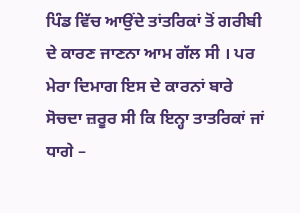ਪਿੰਡ ਵਿੱਚ ਆਉਂਦੇ ਤਾਂਤਰਿਕਾਂ ਤੋਂ ਗਰੀਬੀ ਦੇ ਕਾਰਣ ਜਾਣਨਾ ਆਮ ਗੱਲ ਸੀ । ਪਰ ਮੇਰਾ ਦਿਮਾਗ ਇਸ ਦੇ ਕਾਰਨਾਂ ਬਾਰੇ ਸੋਚਦਾ ਜ਼ਰੂਰ ਸੀ ਕਿ ਇਨ੍ਹਾ ਤਾਤਰਿਕਾਂ ਜਾਂ ਧਾਗੇ –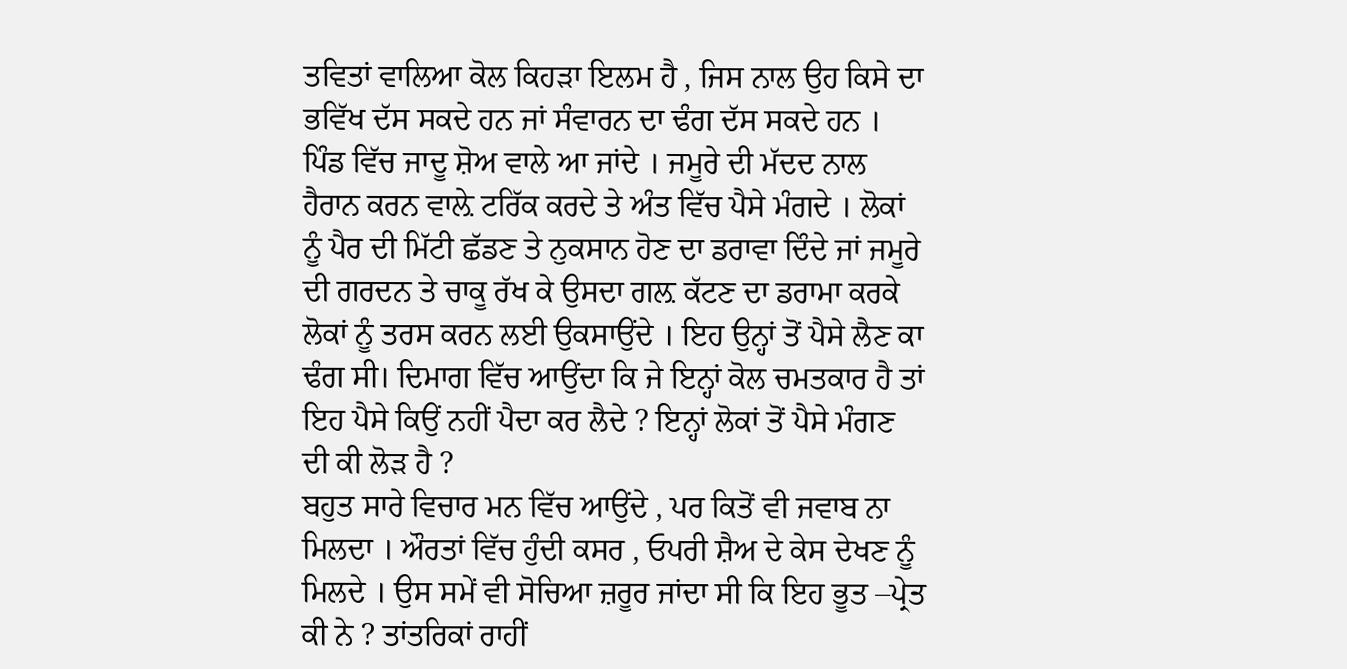ਤਵਿਤਾਂ ਵਾਲਿਆ ਕੋਲ ਕਿਹੜਾ ਇਲਮ ਹੈ , ਜਿਸ ਨਾਲ ਉਹ ਕਿਸੇ ਦਾ ਭਵਿੱਖ ਦੱਸ ਸਕਦੇ ਹਨ ਜਾਂ ਸੰਵਾਰਨ ਦਾ ਢੰਗ ਦੱਸ ਸਕਦੇ ਹਨ ।
ਪਿੰਡ ਵਿੱਚ ਜਾਦੂ ਸ਼ੋਅ ਵਾਲੇ ਆ ਜਾਂਦੇ । ਜਮੂਰੇ ਦੀ ਮੱਦਦ ਨਾਲ ਹੈਰਾਨ ਕਰਨ ਵਾਲ਼ੇ ਟਰਿੱਕ ਕਰਦੇ ਤੇ ਅੰਤ ਵਿੱਚ ਪੈਸੇ ਮੰਗਦੇ । ਲੋਕਾਂ ਨੂੰ ਪੈਰ ਦੀ ਮਿੱਟੀ ਛੱਡਣ ਤੇ ਨੁਕਸਾਨ ਹੋਣ ਦਾ ਡਰਾਵਾ ਦਿੰਦੇ ਜਾਂ ਜਮੂਰੇ ਦੀ ਗਰਦਨ ਤੇ ਚਾਕੂ ਰੱਖ ਕੇ ਉਸਦਾ ਗਲ਼ ਕੱਟਣ ਦਾ ਡਰਾਮਾ ਕਰਕੇ ਲੋਕਾਂ ਨੂੰ ਤਰਸ ਕਰਨ ਲਈ ਉਕਸਾਉਂਦੇ । ਇਹ ਉਨ੍ਹਾਂ ਤੋਂ ਪੈਸੇ ਲੈਣ ਕਾ ਢੰਗ ਸੀ। ਦਿਮਾਗ ਵਿੱਚ ਆਉਂਦਾ ਕਿ ਜੇ ਇਨ੍ਹਾਂ ਕੋਲ ਚਮਤਕਾਰ ਹੈ ਤਾਂ ਇਹ ਪੈਸੇ ਕਿਉਂ ਨਹੀਂ ਪੈਦਾ ਕਰ ਲੈਦੇ ? ਇਨ੍ਹਾਂ ਲੋਕਾਂ ਤੋਂ ਪੈਸੇ ਮੰਗਣ ਦੀ ਕੀ ਲੋੜ ਹੈ ?
ਬਹੁਤ ਸਾਰੇ ਵਿਚਾਰ ਮਨ ਵਿੱਚ ਆਉਂਦੇ , ਪਰ ਕਿਤੋਂ ਵੀ ਜਵਾਬ ਨਾ ਮਿਲਦਾ । ਔਰਤਾਂ ਵਿੱਚ ਹੁੰਦੀ ਕਸਰ , ਓਪਰੀ ਸ਼ੈਅ ਦੇ ਕੇਸ ਦੇਖਣ ਨੂੰ ਮਿਲਦੇ । ਉਸ ਸਮੇਂ ਵੀ ਸੋਚਿਆ ਜ਼ਰੂਰ ਜਾਂਦਾ ਸੀ ਕਿ ਇਹ ਭੂਤ –ਪ੍ਰੇਤ ਕੀ ਨੇ ? ਤਾਂਤਰਿਕਾਂ ਰਾਹੀਂ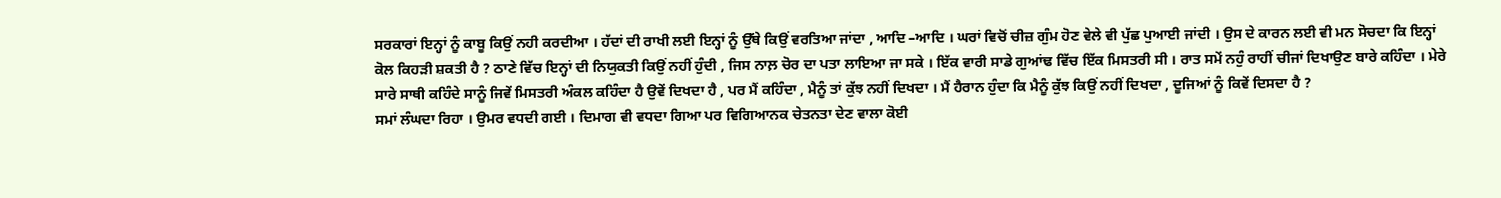ਸਰਕਾਰਾਂ ਇਨ੍ਹਾਂ ਨੂੰ ਕਾਬੂ ਕਿਉਂ ਨਹੀ ਕਰਦੀਆ । ਹੱਦਾਂ ਦੀ ਰਾਖੀ ਲਈ ਇਨ੍ਹਾਂ ਨੂੰ ਉੱਥੇ ਕਿਉਂ ਵਰਤਿਆ ਜਾਂਦਾ , ਆਦਿ –ਆਦਿ । ਘਰਾਂ ਵਿਚੋਂ ਚੀਜ਼ ਗੁੰਮ ਹੋਣ ਵੇਲੇ ਵੀ ਪੁੱਛ ਪੁਆਈ ਜਾਂਦੀ । ਉਸ ਦੇ ਕਾਰਨ ਲਈ ਵੀ ਮਨ ਸੋਚਦਾ ਕਿ ਇਨ੍ਹਾਂ ਕੋਲ ਕਿਹੜੀ ਸ਼ਕਤੀ ਹੈ ? ਠਾਣੇ ਵਿੱਚ ਇਨ੍ਹਾਂ ਦੀ ਨਿਯੁਕਤੀ ਕਿਉਂ ਨਹੀਂ ਹੁੰਦੀ , ਜਿਸ ਨਾਲ਼ ਚੋਰ ਦਾ ਪਤਾ ਲਾਇਆ ਜਾ ਸਕੇ । ਇੱਕ ਵਾਰੀ ਸਾਡੇ ਗੁਆਂਢ ਵਿੱਚ ਇੱਕ ਮਿਸਤਰੀ ਸੀ । ਰਾਤ ਸਮੇਂ ਨਹੁੰ ਰਾਹੀਂ ਚੀਜਾਂ ਦਿਖਾਉਣ ਬਾਰੇ ਕਹਿੰਦਾ । ਮੇਰੇ ਸਾਰੇ ਸਾਥੀ ਕਹਿੰਦੇ ਸਾਨੂੰ ਜਿਵੇਂ ਮਿਸਤਰੀ ਅੰਕਲ ਕਹਿੰਦਾ ਹੈ ਉਵੇਂ ਦਿਖਦਾ ਹੈ , ਪਰ ਮੈਂ ਕਹਿੰਦਾ , ਮੈਨੂੰ ਤਾਂ ਕੁੱਝ ਨਹੀਂ ਦਿਖਦਾ । ਮੈਂ ਹੈਰਾਨ ਹੁੰਦਾ ਕਿ ਮੈਨੂੰ ਕੁੱਝ ਕਿਉਂ ਨਹੀਂ ਦਿਖਦਾ , ਦੂਜਿਆਂ ਨੂੰ ਕਿਵੇਂ ਦਿਸਦਾ ਹੈ ?
ਸਮਾਂ ਲੰਘਦਾ ਰਿਹਾ । ਉਮਰ ਵਧਦੀ ਗਈ । ਦਿਮਾਗ ਵੀ ਵਧਦਾ ਗਿਆ ਪਰ ਵਿਗਿਆਨਕ ਚੇਤਨਤਾ ਦੇਣ ਵਾਲਾ ਕੋਈ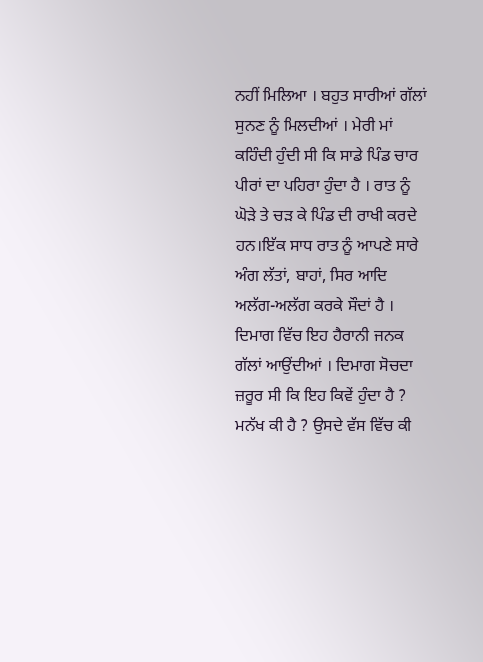ਨਹੀਂ ਮਿਲਿਆ । ਬਹੁਤ ਸਾਰੀਆਂ ਗੱਲਾਂ ਸੁਨਣ ਨੂੰ ਮਿਲਦੀਆਂ । ਮੇਰੀ ਮਾਂ ਕਹਿੰਦੀ ਹੁੰਦੀ ਸੀ ਕਿ ਸਾਡੇ ਪਿੰਡ ਚਾਰ ਪੀਰਾਂ ਦਾ ਪਹਿਰਾ ਹੁੰਦਾ ਹੈ । ਰਾਤ ਨੂੰ ਘੋੜੇ ਤੇ ਚੜ ਕੇ ਪਿੰਡ ਦੀ ਰਾਖੀ ਕਰਦੇ ਹਨ।ਇੱਕ ਸਾਧ ਰਾਤ ਨੂੰ ਆਪਣੇ ਸਾਰੇ ਅੰਗ ਲੱਤਾਂ, ਬਾਹਾਂ, ਸਿਰ ਆਦਿ ਅਲੱਗ-ਅਲੱਗ ਕਰਕੇ ਸੌਦਾਂ ਹੈ ।
ਦਿਮਾਗ ਵਿੱਚ ਇਹ ਹੈਰਾਨੀ ਜਨਕ ਗੱਲਾਂ ਆਉਂਦੀਆਂ । ਦਿਮਾਗ ਸੋਚਦਾ ਜ਼ਰੂਰ ਸੀ ਕਿ ਇਹ ਕਿਵੇਂ ਹੁੰਦਾ ਹੈ ? ਮਨੱਖ ਕੀ ਹੈ ? ਉਸਦੇ ਵੱਸ ਵਿੱਚ ਕੀ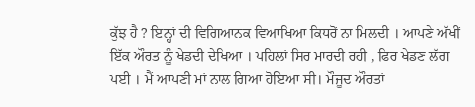ਕੁੱਝ ਹੈ ? ਇਨ੍ਹਾਂ ਦੀ ਵਿਗਿਆਨਕ ਵਿਆਖਿਆ ਕਿਧਰੋਂ ਨਾ ਮਿਲਦੀ । ਆਪਣੇ ਅੱਖੀਂ ਇੱਕ ਔਰਤ ਨੂੰ ਖੇਡਦੀ ਦੇਖਿਆ । ਪਹਿਲਾਂ ਸਿਰ ਮਾਰਦੀ ਰਹੀ , ਫਿਰ ਖੇਡਣ ਲੱਗ ਪਈ । ਮੈਂ ਆਪਣੀ ਮਾਂ ਨਾਲ ਗਿਆ ਹੋਇਆ ਸੀ। ਮੌਜੂਦ ਔਰਤਾਂ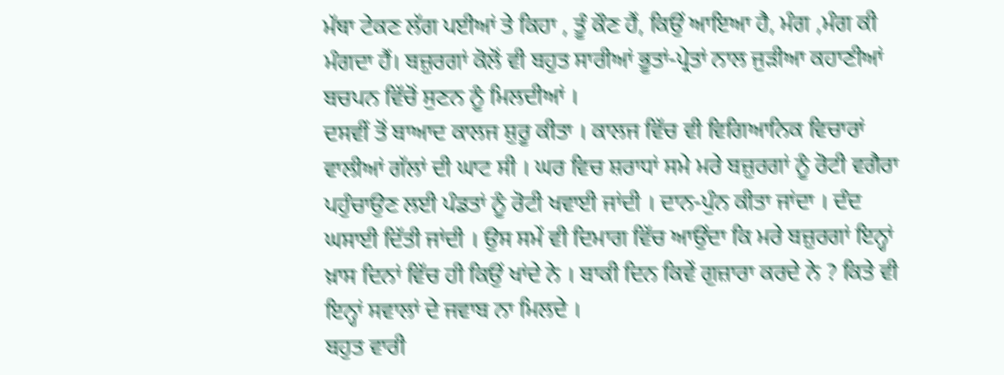ਮੱਥਾ ਟੇਕਣ ਲੱਗ ਪਈਆਂ ਤੇ ਕਿਹਾ , ਤੂੰ ਕੌਣ ਹੈਂ, ਕਿਉਂ ਆਇਆ ਹੈ, ਮੰਗ ,ਮੰਗ ਕੀ ਮੰਗਦਾ ਹੈਂ। ਬਜ਼ੁਰਗਾਂ ਕੋਲੋਂ ਵੀ ਬਹੁਤ ਸਾਰੀਆਂ ਭੂਤਾਂ-ਪ੍ਰੇਤਾਂ ਨਾਲ ਜੁੜੀਆ ਕਹਾਣੀਆਂ ਬਚਪਨ ਵਿੱਚੋਂ ਸੁਣਨ ਨੂੰ ਮਿਲਦੀਆਂ ।
ਦਸਵੀਂ ਤੋਂ ਬਾਆਦ ਕਾਲਜ ਸ਼ੁਰੂ ਕੀਤਾ । ਕਾਲਜ ਵਿੱਚ ਵੀ ਵਿਗਿਆਨਿਕ ਵਿਚਾਰਾਂ ਵਾਲੀਆਂ ਗੱਲਾਂ ਦੀ ਘਾਟ ਸੀ । ਘਰ ਵਿਚ ਸ਼ਰਾਧਾਂ ਸਮੇ ਮਰੇ ਬਜ਼ੁਰਗਾਂ ਨੂੰ ਰੋਟੀ ਵਗੈਰਾ ਪਹੁੰਚਾਉਣ ਲਈ ਪੰਡਤਾਂ ਨੂੰ ਰੋਟੀ ਖਵਾਈ ਜਾਂਦੀ । ਦਾਨ-ਪੁੰਨ ਕੀਤਾ ਜਾਂਦਾ । ਦੰਦ ਘਸਾਈ ਦਿੱਤੀ ਜਾਂਦੀ । ਉਸ ਸਮੇਂ ਵੀ ਦਿਮਾਗ ਵਿੱਚ ਆਉਂਦਾ ਕਿ ਮਰੇ ਬਜ਼ੁਰਗਾਂ ਇਨ੍ਹਾਂ ਖ਼ਾਸ ਦਿਨਾਂ ਵਿੱਚ ਹੀ ਕਿਉਂ ਖਾਂਦੇ ਨੇ । ਬਾਕੀ ਦਿਨ ਕਿਵੇਂ ਗੁਜ਼ਾਰਾ ਕਰਦੇ ਨੇ ? ਕਿਤੇ ਵੀ ਇਨ੍ਹਾਂ ਸਵਾਲਾਂ ਦੇ ਜਵਾਬ ਨਾ ਮਿਲਦੇ ।
ਬਹੁਤ ਵਾਰੀ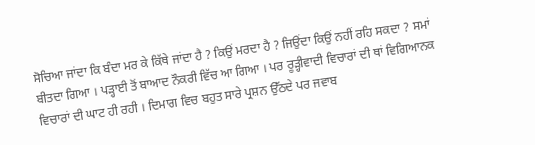ਸੋਚਿਆ ਜਾਂਦਾ ਕਿ ਬੰਦਾ ਮਰ ਕੇ ਕਿੱਥੇ ਜਾਂਦਾ ਹੈ ? ਕਿਉਂ ਮਰਦਾ ਹੈ ? ਜਿਉਂਦਾ ਕਿਉਂ ਨਹੀਂ ਰਹਿ ਸਕਦਾ ? ਸਮਾਂ ਬੀਤਦਾ ਗਿਆ । ਪੜ੍ਹਾਈ ਤੋਂ ਬਾਆਦ ਨੌਕਰੀ ਵਿੱਚ ਆ ਗਿਆ । ਪਰ ਰੂੜ੍ਹੀਵਾਦੀ ਵਿਚਾਰਾਂ ਦੀ ਥਾਂ ਵਿਗਿਆਨਕ ਵਿਚਾਰਾਂ ਦੀ ਘਾਟ ਹੀ ਰਹੀ । ਦਿਮਾਗ ਵਿਚ ਬਹੁਤ ਸਾਰੇ ਪ੍ਰਸ਼ਨ ਉੱਠਦੇ ਪਰ ਜਵਾਬ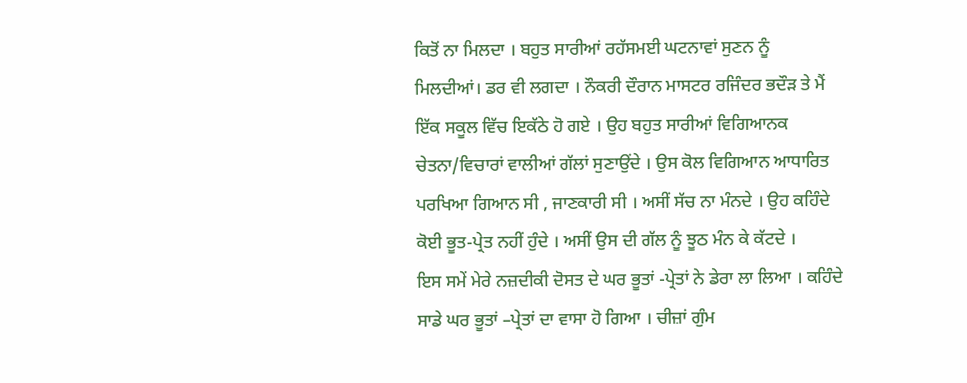ਕਿਤੋਂ ਨਾ ਮਿਲਦਾ । ਬਹੁਤ ਸਾਰੀਆਂ ਰਹੱਸਮਈ ਘਟਨਾਵਾਂ ਸੁਣਨ ਨੂੰ ਮਿਲਦੀਆਂ। ਡਰ ਵੀ ਲਗਦਾ । ਨੌਕਰੀ ਦੌਰਾਨ ਮਾਸਟਰ ਰਜਿੰਦਰ ਭਦੌੜ ਤੇ ਮੈਂ ਇੱਕ ਸਕੂਲ ਵਿੱਚ ਇਕੱਠੇ ਹੋ ਗਏ । ਉਹ ਬਹੁਤ ਸਾਰੀਆਂ ਵਿਗਿਆਨਕ ਚੇਤਨਾ/ਵਿਚਾਰਾਂ ਵਾਲੀਆਂ ਗੱਲਾਂ ਸੁਣਾਉਂਦੇ । ਉਸ ਕੋਲ ਵਿਗਿਆਨ ਆਧਾਰਿਤ ਪਰਖਿਆ ਗਿਆਨ ਸੀ , ਜਾਣਕਾਰੀ ਸੀ । ਅਸੀਂ ਸੱਚ ਨਾ ਮੰਨਦੇ । ਉਹ ਕਹਿੰਦੇ ਕੋਈ ਭੂਤ-ਪ੍ਰੇਤ ਨਹੀਂ ਹੁੰਦੇ । ਅਸੀਂ ਉਸ ਦੀ ਗੱਲ ਨੂੰ ਝੂਠ ਮੰਨ ਕੇ ਕੱਟਦੇ ।
ਇਸ ਸਮੇਂ ਮੇਰੇ ਨਜ਼ਦੀਕੀ ਦੋਸਤ ਦੇ ਘਰ ਭੂਤਾਂ -ਪ੍ਰੇਤਾਂ ਨੇ ਡੇਰਾ ਲਾ ਲਿਆ । ਕਹਿੰਦੇ ਸਾਡੇ ਘਰ ਭੂਤਾਂ –ਪ੍ਰੇਤਾਂ ਦਾ ਵਾਸਾ ਹੋ ਗਿਆ । ਚੀਜ਼ਾਂ ਗੁੰਮ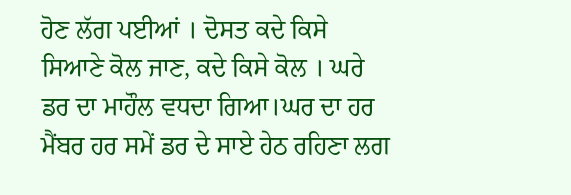ਹੋਣ ਲੱਗ ਪਈਆਂ । ਦੋਸਤ ਕਦੇ ਕਿਸੇ ਸਿਆਣੇ ਕੋਲ ਜਾਣ, ਕਦੇ ਕਿਸੇ ਕੋਲ । ਘਰੇ ਡਰ ਦਾ ਮਾਹੌਲ ਵਧਦਾ ਗਿਆ।ਘਰ ਦਾ ਹਰ ਮੈਂਬਰ ਹਰ ਸਮੇਂ ਡਰ ਦੇ ਸਾਏ ਹੇਠ ਰਹਿਣਾ ਲਗ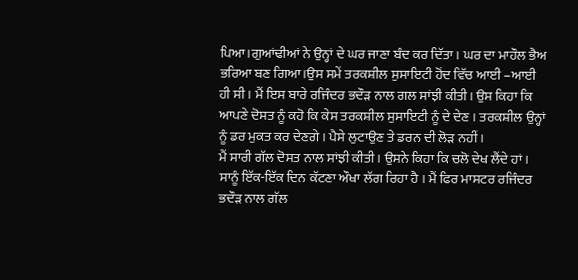ਪਿਆ।ਗੁਆਂਢੀਆਂ ਨੇ ਉਨ੍ਹਾਂ ਦੇ ਘਰ ਜਾਣਾ ਬੰਦ ਕਰ ਦਿੱਤਾ। ਘਰ ਦਾ ਮਾਹੌਲ ਭੈਅ ਭਰਿਆ ਬਣ ਗਿਆ।ਉਸ ਸਮੇਂ ਤਰਕਸ਼ੀਲ ਸੁਸਾਇਟੀ ਹੋਂਦ ਵਿੱਚ ਆਈ –ਆਈ ਹੀ ਸੀ । ਮੈਂ ਇਸ ਬਾਰੇ ਰਜਿੰਦਰ ਭਦੌੜ ਨਾਲ ਗਲ ਸਾਂਝੀ ਕੀਤੀ। ਉਸ ਕਿਹਾ ਕਿ ਆਪਣੇ ਦੋਸਤ ਨੂੰ ਕਹੋ ਕਿ ਕੇਸ ਤਰਕਸ਼ੀਲ ਸੁਸਾਇਟੀ ਨੂੰ ਦੇ ਦੇਣ । ਤਰਕਸ਼ੀਲ ਉਨ੍ਹਾਂ ਨੂੰ ਡਰ ਮੁਕਤ ਕਰ ਦੇਣਗੇ । ਪੈਸੇ ਲੁਟਾਉਣ ਤੇ ਡਰਨ ਦੀ ਲੋੜ ਨਹੀਂ ।
ਮੈਂ ਸਾਰੀ ਗੱਲ ਦੋਸਤ ਨਾਲ ਸਾਂਝੀ ਕੀਤੀ । ਉਸਨੇ ਕਿਹਾ ਕਿ ਚਲੋ ਦੇਖ ਲੈਂਦੇ ਹਾਂ । ਸਾਨੂੰ ਇੱਕ-ਇੱਕ ਦਿਨ ਕੱਟਣਾ ਔਖਾ ਲੱਗ ਰਿਹਾ ਹੈ । ਮੈਂ ਫਿਰ ਮਾਸਟਰ ਰਜਿੰਦਰ ਭਦੌੜ ਨਾਲ ਗੱਲ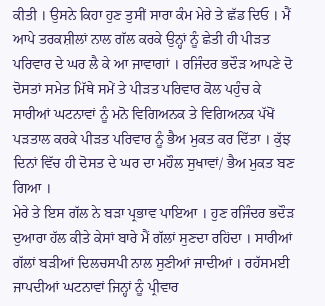ਕੀਤੀ । ਉਸਨੇ ਕਿਹਾ ਹੁਣ ਤੁਸੀਂ ਸਾਰਾ ਕੰਮ ਮੇਰੇ ਤੇ ਛੱਡ ਦਿਓ । ਮੈਂ ਆਪੇ ਤਰਕਸ਼ੀਲਾਂ ਨਾਲ ਗੱਲ ਕਰਕੇ ਉਨ੍ਹਾਂ ਨੂੰ ਛੇਤੀ ਹੀ ਪੀੜਤ ਪਰਿਵਾਰ ਦੇ ਘਰ ਲੈ ਕੇ ਆ ਜਾਵਾਗਾਂ । ਰਜਿੰਦਰ ਭਦੌੜ ਆਪਣੇ ਦੋ ਦੋਸਤਾਂ ਸਮੇਤ ਮਿੱਥੇ ਸਮੇਂ ਤੇ ਪੀੜਤ ਪਰਿਵਾਰ ਕੋਲ ਪਹੁੰਚ ਕੇ ਸਾਰੀਆਂ ਘਟਨਾਵਾਂ ਨੂੰ ਮਨੋ ਵਿਗਿਅਨਕ ਤੇ ਵਿਗਿਅਨਕ ਪੱਖੋਂ ਪੜਤਾਲ ਕਰਕੇ ਪੀੜਤ ਪਰਿਵਾਰ ਨੂੰ ਭੈਅ ਮੁਕਤ ਕਰ ਦਿੱਤਾ । ਕੁੱਝ ਦਿਨਾਂ ਵਿੱਚ ਹੀ ਦੋਸਤ ਦੇ ਘਰ ਦਾ ਮਹੌਲ ਸੁਖਾਵਾਂ/ ਭੈਅ ਮੁਕਤ ਬਣ ਗਿਆ ।
ਮੇਰੇ ਤੇ ਇਸ ਗੱਲ ਨੇ ਬੜਾ ਪ੍ਰਭਾਵ ਪਾਇਆ । ਹੁਣ ਰਜਿੰਦਰ ਭਦੌੜ ਦੁਆਰਾ ਹੱਲ ਕੀਤੇ ਕੇਸਾਂ ਬਾਰੇ ਮੈਂ ਗੱਲਾਂ ਸੁਣਦਾ ਰਹਿਂਦਾ । ਸਾਰੀਆਂ ਗੱਲਾਂ ਬੜੀਆਂ ਦਿਲਚਸਪੀ ਨਾਲ ਸੁਣੀਆਂ ਜਾਦੀਆਂ । ਰਹੱਸਮਈ ਜਾਪਦੀਆਂ ਘਟਨਾਵਾਂ ਜਿਨ੍ਹਾਂ ਨੂੰ ਪ੍ਰੀਵਾਰ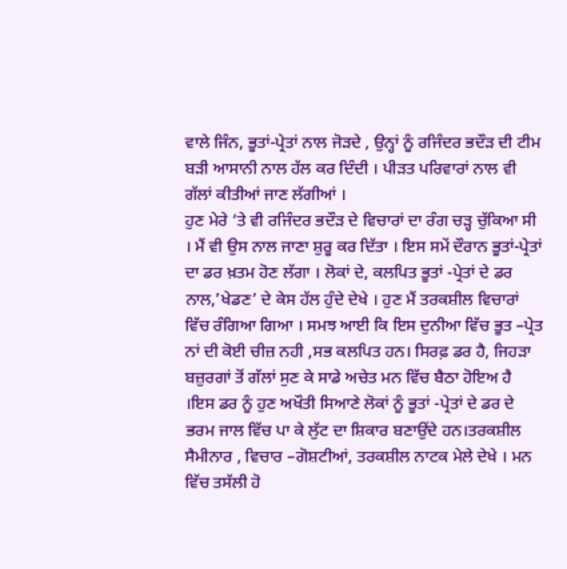ਵਾਲੇ ਜਿੰਨ, ਭੂਤਾਂ-ਪ੍ਰੇਤਾਂ ਨਾਲ ਜੋੜਦੇ , ਉਨ੍ਹਾਂ ਨੂੰ ਰਜਿੰਦਰ ਭਦੌੜ ਦੀ ਟੀਮ ਬੜੀ ਆਸਾਨੀ ਨਾਲ ਹੱਲ ਕਰ ਦਿੰਦੀ । ਪੀੜਤ ਪਰਿਵਾਰਾਂ ਨਾਲ ਵੀ ਗੱਲਾਂ ਕੀਤੀਆਂ ਜਾਣ ਲੱਗੀਆਂ ।
ਹੁਣ ਮੇਰੇ ‘ਤੇ ਵੀ ਰਜਿੰਦਰ ਭਦੌੜ ਦੇ ਵਿਚਾਰਾਂ ਦਾ ਰੰਗ ਚੜ੍ਹ ਚੁੱਕਿਆ ਸੀ । ਮੈਂ ਵੀ ਉਸ ਨਾਲ ਜਾਣਾ ਸ਼ੁਰੂ ਕਰ ਦਿੱਤਾ । ਇਸ ਸਮੇਂ ਦੌਰਾਨ ਭੂਤਾਂ-ਪ੍ਰੇਤਾਂ ਦਾ ਡਰ ਖ਼ਤਮ ਹੋਣ ਲੱਗਾ । ਲੋਕਾਂ ਦੇ, ਕਲਪਿਤ ਭੂਤਾਂ -ਪ੍ਰੇਤਾਂ ਦੇ ਡਰ ਨਾਲ,’ਖੇਡਣ’ ਦੇ ਕੇਸ ਹੱਲ ਹੁੰਦੇ ਦੇਖੇ । ਹੁਣ ਮੈਂ ਤਰਕਸ਼ੀਲ ਵਿਚਾਰਾਂ ਵਿੱਚ ਰੰਗਿਆ ਗਿਆ । ਸਮਝ ਆਈ ਕਿ ਇਸ ਦੁਨੀਆ ਵਿੱਚ ਭੂਤ –ਪ੍ਰੇਤ ਨਾਂ ਦੀ ਕੋਈ ਚੀਜ਼ ਨਹੀ ,ਸਭ ਕਲਪਿਤ ਹਨ। ਸਿਰਫ਼ ਡਰ ਹੈ, ਜਿਹੜਾ ਬਜ਼ੁਰਗਾਂ ਤੋਂ ਗੱਲਾਂ ਸੁਣ ਕੇ ਸਾਡੇ ਅਚੇਤ ਮਨ ਵਿੱਚ ਬੈਠਾ ਹੋਇਅ ਹੈ ।ਇਸ ਡਰ ਨੂੰ ਹੁਣ ਅਖੌਤੀ ਸਿਆਣੇ ਲੋਕਾਂ ਨੂੰ ਭੂਤਾਂ -ਪ੍ਰੇਤਾਂ ਦੇ ਡਰ ਦੇ ਭਰਮ ਜਾਲ ਵਿੱਚ ਪਾ ਕੇ ਲੁੱਟ ਦਾ ਸ਼ਿਕਾਰ ਬਣਾਉਂਦੇ ਹਨ।ਤਰਕਸ਼ੀਲ ਸੈਮੀਨਾਰ , ਵਿਚਾਰ –ਗੋਸ਼ਟੀਆਂ, ਤਰਕਸ਼ੀਲ ਨਾਟਕ ਮੇਲੇ ਦੇਖੇ । ਮਨ ਵਿੱਚ ਤਸੱਲੀ ਹੋ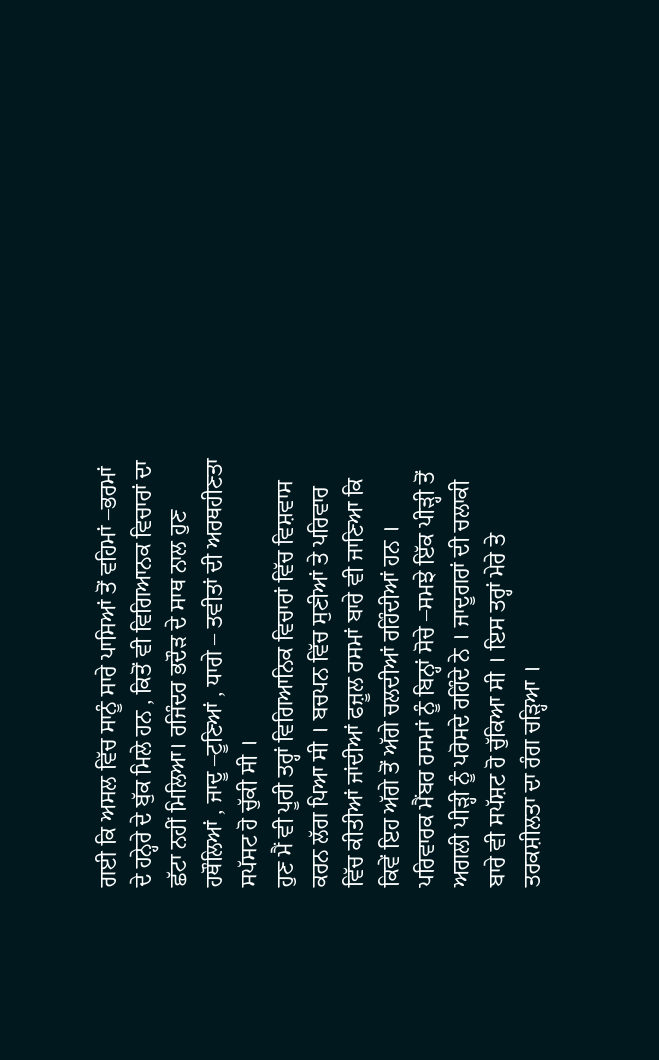ਗਈ ਕਿ ਅਸਲ ਵਿੱਚ ਸਾਨੂੰ ਸਾਰੇ ਪਾਸਿਆਂ ਤੋਂ ਵਹਿਮਾਂ –ਭਰਮਾਂ ਦੇ ਹਨ੍ਹੇਰੇ ਦੇ ਬੁੱਕ ਮਿਲੇ ਹਨ , ਕਿਤੋਂ ਵੀ ਵਿਗਿਆਨਕ ਵਿਚਾਰਾਂ ਦਾ ਛੱਟਾ ਨਹੀਂ ਮਿਲਿਆ। ਰਜਿੰਦਰ ਭਦੌੜ ਦੇ ਸਾਥ ਨਾਲ ਹੁਣ ਹਥੌਲਿਆਂ , ਜਾਦੂ –ਟੂਣਿਆਂ , ਧਾਗੇ – ਤਵੀਤਾਂ ਦੀ ਅਰਥਹੀਣਤਾ ਸਪੱਸਟ ਹੋ ਚੁੱਕੀ ਸੀ ।
ਹੁਣ ਮੈਂ ਵੀ ਪੂਰੀ ਤਰ੍ਹਾਂ ਵਿਗਿਆਨਿਕ ਵਿਚਾਰਾਂ ਵਿੱਚ ਵਿਸ਼ਵਾਸ ਕਰਨ ਲੱਗ ਪਿਆ ਸੀ । ਬਚਪਨ ਵਿੱਚ ਸੁਣੀਆਂ ਤੇ ਪਰਿਵਾਰ ਵਿੱਚ ਕੀਤੀਆਂ ਜਾਂਦੀਆਂ ਫਜ਼ੂਲ ਰਸਮਾਂ ਬਾਰੇ ਵੀ ਜਾਣਿਆ ਕਿ ਕਿਵੇਂ ਇਹ ਅੱਗੇ ਤੋਂ ਅੱਗੇ ਚਲਦੀਆਂ ਰਹਿੰਦੀਆਂ ਹਨ । ਪਰਿਵਾਰਕ ਮੈਂਬਰ ਰਸਮਾਂ ਨੂੰ ਬਿਨ੍ਹਾਂ ਸੋਚੇ –ਸਮਝੇ ਇੱਕ ਪੀੜ੍ਹੀ ਤੋਂ ਅਗਲੀ ਪੀੜ੍ਹੀ ਨੂੰ ਪਰੋਸਦੇ ਰਹਿੰਦੇ ਨੇ । ਜਾਦੂਗਰਾਂ ਦੀ ਚਲਾਕੀ ਬਾਰੇ ਵੀ ਸਪੱਸ਼ਟ ਹੋ ਚੁੱਕਿਆ ਸੀ । ਇਸ ਤਰ੍ਹਾਂ ਮੇਰੇ ਤੇ ਤਰਕਸ਼ੀਲਤਾ ਦਾ ਰੰਗ ਚੜ੍ਹਿਆ ।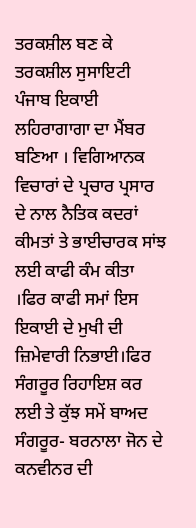ਤਰਕਸ਼ੀਲ ਬਣ ਕੇ ਤਰਕਸ਼ੀਲ ਸੁਸਾਇਟੀ ਪੰਜਾਬ ਇਕਾਈ ਲਹਿਰਾਗਾਗਾ ਦਾ ਮੈਂਬਰ ਬਣਿਆ । ਵਿਗਿਆਨਕ ਵਿਚਾਰਾਂ ਦੇ ਪ੍ਰਚਾਰ ਪ੍ਰਸਾਰ ਦੇ ਨਾਲ ਨੈਤਿਕ ਕਦਰਾਂ ਕੀਮਤਾਂ ਤੇ ਭਾਈਚਾਰਕ ਸਾਂਝ ਲਈ ਕਾਫੀ ਕੰਮ ਕੀਤਾ ।ਫਿਰ ਕਾਫੀ ਸਮਾਂ ਇਸ ਇਕਾਈ ਦੇ ਮੁਖੀ ਦੀ ਜ਼ਿਮੇਵਾਰੀ ਨਿਭਾਈ।ਫਿਰ ਸੰਗਰੂਰ ਰਿਹਾਇਸ਼ ਕਰ ਲਈ ਤੇ ਕੁੱਝ ਸਮੇਂ ਬਾਅਦ ਸੰਗਰੂਰ- ਬਰਨਾਲਾ ਜੋਨ ਦੇ ਕਨਵੀਨਰ ਦੀ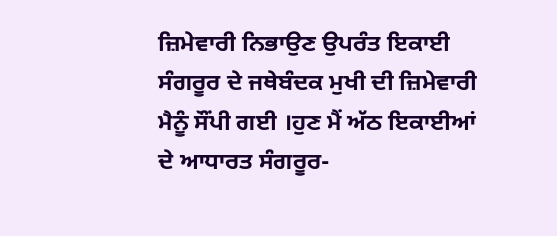ਜ਼ਿਮੇਵਾਰੀ ਨਿਭਾਉਣ ਉਪਰੰਤ ਇਕਾਈ ਸੰਗਰੂਰ ਦੇ ਜਥੇਬੰਦਕ ਮੁਖੀ ਦੀ ਜ਼ਿਮੇਵਾਰੀ ਮੈਨੂੰ ਸੌਂਪੀ ਗਈ ।ਹੁਣ ਮੈਂ ਅੱਠ ਇਕਾਈਆਂ ਦੇ ਆਧਾਰਤ ਸੰਗਰੂਰ-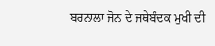ਬਰਨਾਲਾ ਜੋਨ ਦੇ ਜਥੇਬੰਦਕ ਮੁਖੀ ਦੀ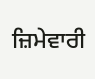ਜ਼ਿਮੇਵਾਰੀ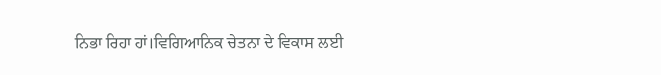ਨਿਭਾ ਰਿਹਾ ਹਾਂ।ਵਿਗਿਆਨਿਕ ਚੇਤਨਾ ਦੇ ਵਿਕਾਸ ਲਈ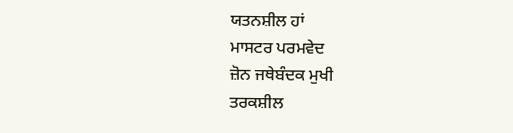ਯਤਨਸ਼ੀਲ ਹਾਂ
ਮਾਸਟਰ ਪਰਮਵੇਦ
ਜ਼ੋਨ ਜਥੇਬੰਦਕ ਮੁਖੀ
ਤਰਕਸ਼ੀਲ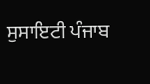ਸੁਸਾਇਟੀ ਪੰਜਾਬ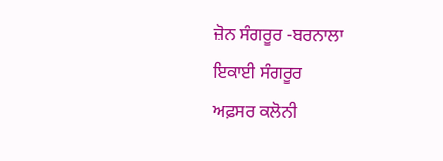ਜ਼ੋਨ ਸੰਗਰੂਰ -ਬਰਨਾਲਾ
ਇਕਾਈ ਸੰਗਰੂਰ
ਅਫ਼ਸਰ ਕਲੋਨੀ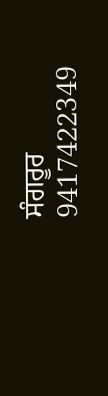ਸੰਗਰੂਰ
9417422349